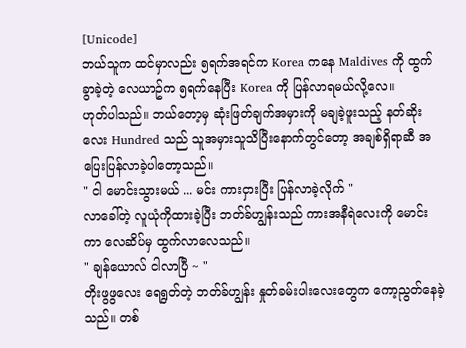[Unicode]
ဘယ်သူက ထင်မှာလည်း ၅ရက်အရင်က Korea ကနေ Maldives ကို ထွက်ခွာခဲ့တဲ့ လေယာဥ်က ၅ရက်နေပြီး Korea ကို ပြန်လာရမယ်လို့လေ။
ဟုတ်ပါသည်။ ဘယ်တော့မှ ဆုံးဖြတ်ချက်အမှားကို မချခဲ့ဖူးသည့် နတ်ဆိုးလေး Hundred သည် သူအမှားသူသိပြီးနောက်တွင်တော့ အချစ်ရှိရာဆီ အပြေးပြန်လာခဲ့ပါတော့သည်။
" ငါ မောင်းသွားမယ် ... မင်း ကားငှားပြီး ပြန်လာခဲ့လိုက် "
လာခေါ်တဲ့ လူယုံကိုထားခဲ့ပြီး ဘတ်ခ်ဟျွန်းသည် ကားအနီရဲလေးကို မောင်းကာ လေဆိပ်မှ ထွက်လာလေသည်။
" ချန်ယောလ် ငါလာပြီ ~ "
တိုးဖွဖွလေး ရေရွတ်တဲ့ ဘတ်ခ်ဟျွန်း နှုတ်ခမ်းပါးလေးတွေက ကော့ညွတ်နေခဲ့သည်။ တစ်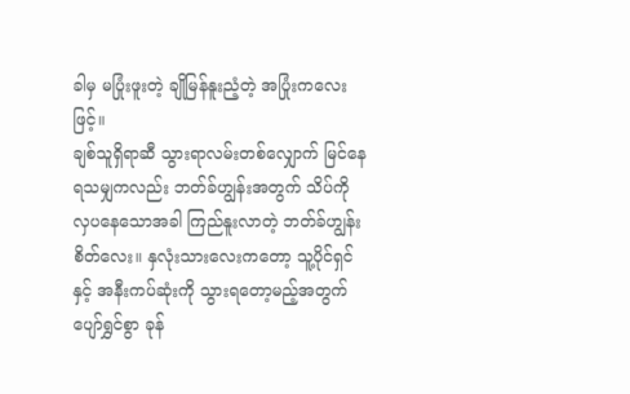ခါမှ မပြုံးဖူးတဲ့ ချိုမြန်နူးညံ့တဲ့ အပြုံးကလေးဖြင့်။
ချစ်သူရှိရာဆီ သွားရာလမ်းတစ်လျှောက် မြင်နေရသမျှကလည်း ဘတ်ခ်ဟျွန်းအတွက် သိပ်ကို လှပနေသောအခါ ကြည်နူးလာတဲ့ ဘတ်ခ်ဟျွန်းစိတ်လေး။ နှလုံးသားလေးကတော့ သူ့ပိုင်ရှင်နှင့် အနီးကပ်ဆုံးကို သွားရတော့မည့်အတွက် ပျော်ရွှင်စွာ ခုန်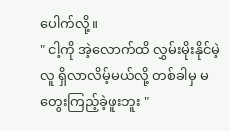ပေါက်လို့။
" ငါ့ကို အဲ့လောက်ထိ လွှမ်းမိုးနိုင်မဲ့လူ ရှိလာလိမ့်မယ်လို့ တစ်ခါမှ မတွေးကြည့်ခဲ့ဖူးဘူး "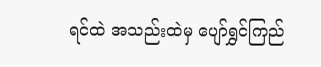ရင်ထဲ အသည်းထဲမှ ပျော်ရွှင်ကြည်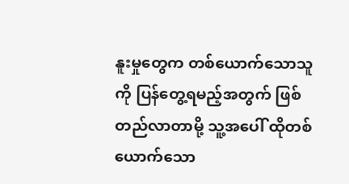နူးမှုတွေက တစ်ယောက်သောသူကို ပြန်တွေ့ရမည့်အတွက် ဖြစ်တည်လာတာမို့ သူ့အပေါ် ထိုတစ်ယောက်သော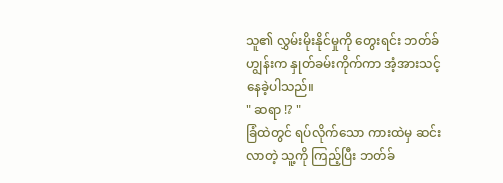သူ၏ လွှမ်းမိုးနိုင်မှုကို တွေးရင်း ဘတ်ခ်ဟျွန်းက နှုတ်ခမ်းကိုက်ကာ အံ့အားသင့်နေခဲ့ပါသည်။
" ဆရာ !? "
ခြံထဲတွင် ရပ်လိုက်သော ကားထဲမှ ဆင်းလာတဲ့ သူ့ကို ကြည့်ပြီး ဘတ်ခ်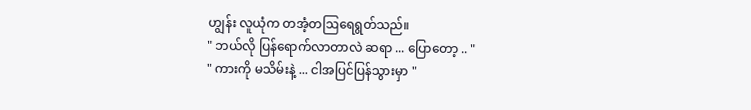ဟျွန်း လူယုံက တအံ့တဩရေရွတ်သည်။
" ဘယ်လို ပြန်ရောက်လာတာလဲ ဆရာ ... ပြောတော့ .. "
" ကားကို မသိမ်းနဲ့ ... ငါအပြင်ပြန်သွားမှာ "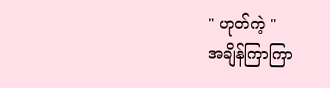" ဟုတ်ကဲ့ "
အချိန်ကြာကြာ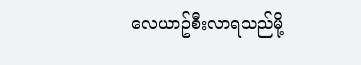လေယာဥ်စီးလာရသည်မို့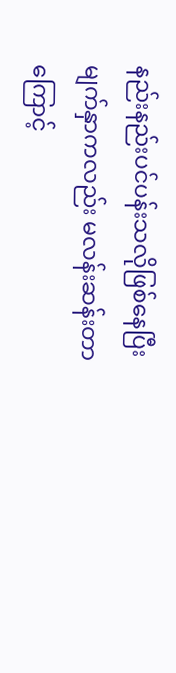နည်းနည်းပင်ပန်းသလိုဖြစ်နေပြီး မျက်နှာကလည်း မလန်းဆန်းတာကြောင့်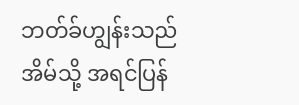ဘတ်ခ်ဟျွန်းသည် အိမ်သို့ အရင်ပြန်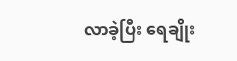လာခဲ့ပြီး ရေချိုး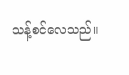သန့်စင်လေသည်။